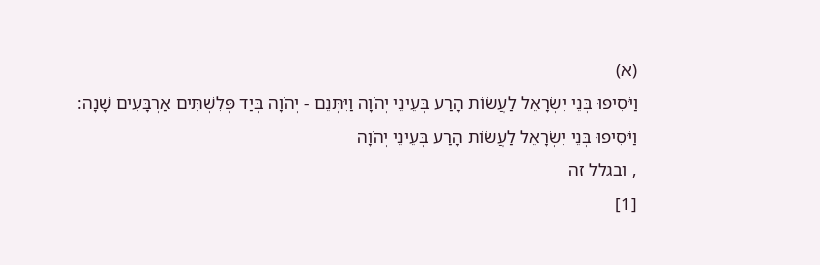(א)
וַיֹּסִיפוּ בְּנֵי יִשְׂרָאֵל לַעֲשׂוֹת הָרַע בְּעֵינֵי יְהֹוָה וַיִּתְּנֵם - יְהֹוָה בְּיַד פְּלִשְׁתִּים אַרְבָּעִים שָׁנָה:
וַיֹּסִיפוּ בְּנֵי יִשְׂרָאֵל לַעֲשׂוֹת הָרַע בְּעֵינֵי יְהֹוָה
, ובגלל זה
[1]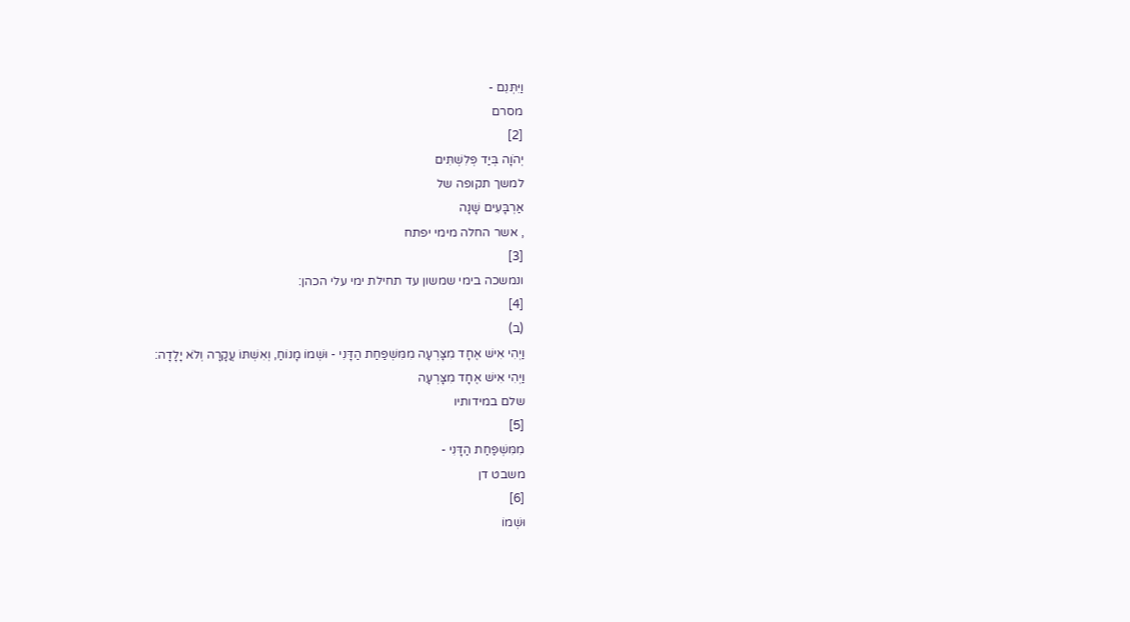וַיִּתְּנֵם -
מסרם
[2]
יְהֹוָה בְּיַד פְּלִשְׁתִּים
למשך תקופה של
אַרְבָּעִים שָׁנָה
, אשר החלה מימי יפתח
[3]
ונמשכה בימי שמשון עד תחילת ימי עלי הכהן:
[4]
(ב)
וַיְהִי אִישׁ אֶחָד מִצָּרְעָה מִמִּשְׁפַּחַת הַדָּנִי - וּשְׁמוֹ מָנוֹחַ, וְאִשְׁתּוֹ עֲקָרָה וְלֹא יָלָדָה:
וַיְהִי אִישׁ אֶחָד מִצָּרְעָה
שלם במידותיו
[5]
מִמִּשְׁפַּחַת הַדָּנִי -
משבט דן
[6]
וּשְׁמוֹ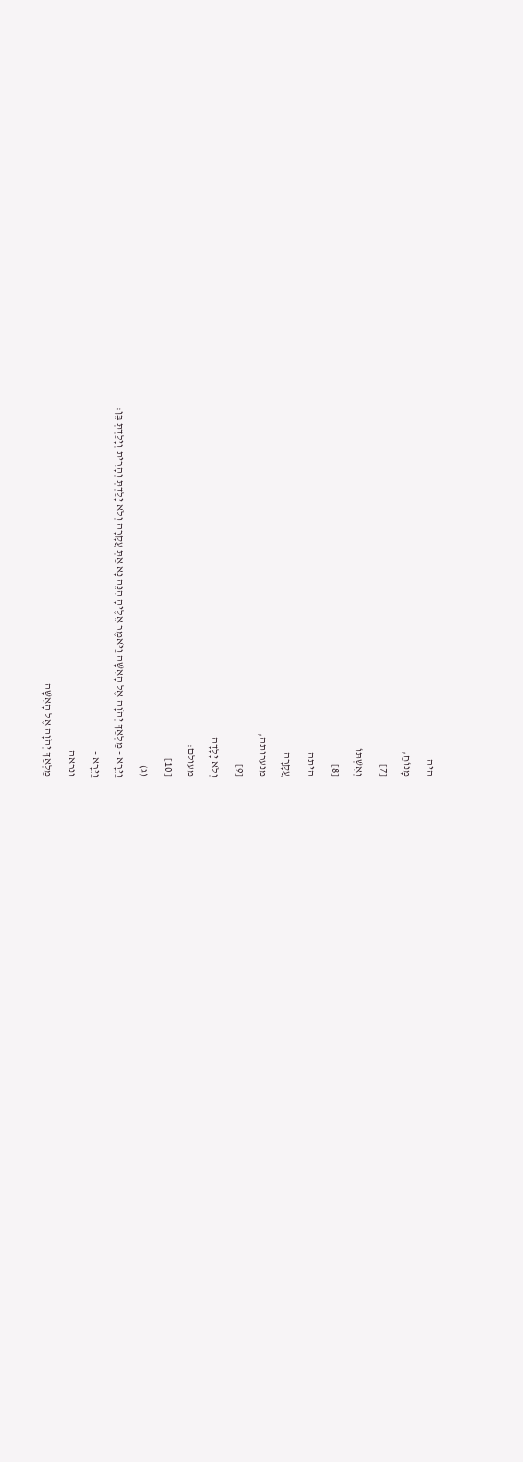היה
מָנוֹחַ,
[7]
וְאִשְׁתּוֹ
[8]
היתה
עֲקָרָה
מנערותה,
[9]
וְלֹא יָלָדָה
מעולם:
[10]
(ג)
וַיֵּרָא - מַלְאַךְ יְהֹוָה אֶל הָאִשָּׁה וַיֹּאמֶר אֵלֶיהָ הִנֵּה נָא אַתְּ עֲקָרָה וְלֹא יָלַדְתְּ וְהָרִית וְיָלַדְתְּ בֵּן:
וַיֵּרָא -
ונראה
מַלְאַךְ יְהֹוָה אֶל הָאִשָּׁה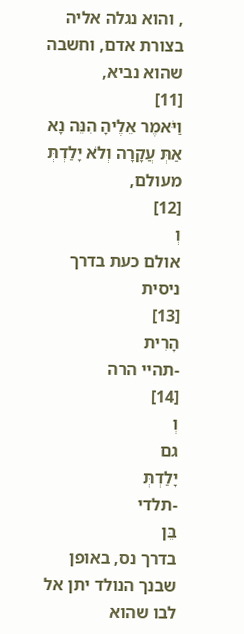, והוא נגלה אליה בצורת אדם, וחשבה שהוא נביא,
[11]
וַיֹּאמֶר אֵלֶיהָ הִנֵּה נָא אַתְּ עֲקָרָה וְלֹא יָלַדְתְּ
מעולם,
[12]
וְ
אולם כעת בדרך ניסית
[13]
הָרִית
-תהיי הרה
[14]
וְ
גם
יָלַדְתְּ
-תלדי
בֵּן
בדרך נס, באופן שבנך הנולד יתן אל לבו שהוא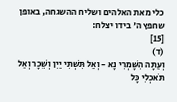כלי מאת האלהים ושליח ההשגחה, באופן שחפץ ה' בידו יצלח:
[15]
(ד)
וְעַתָּה הִשָּׁמְרִי נָא - וְאַל תִּשְׁתִּי יַיִן וְשֵׁכָר וְאַל תֹּאכְלִי כָּל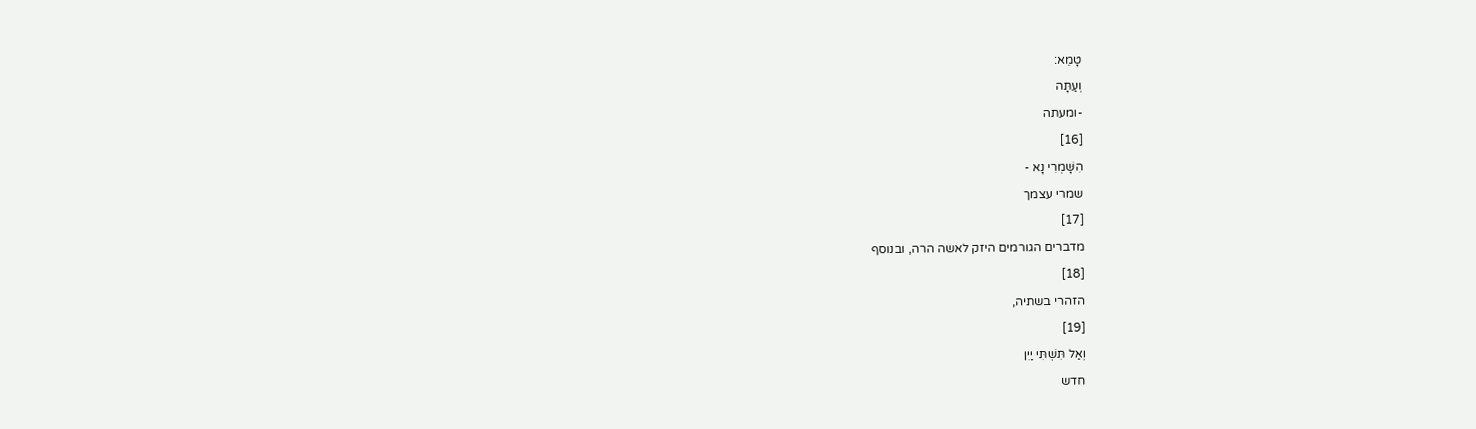טָמֵא:
וְעַתָּה
-ומעתה
[16]
הִשָּׁמְרִי נָא -
שמרי עצמך
[17]
מדברים הגורמים היזק לאשה הרה, ובנוסף
[18]
הזהרי בשתיה,
[19]
וְאַל תִּשְׁתִּי יַיִן
חדש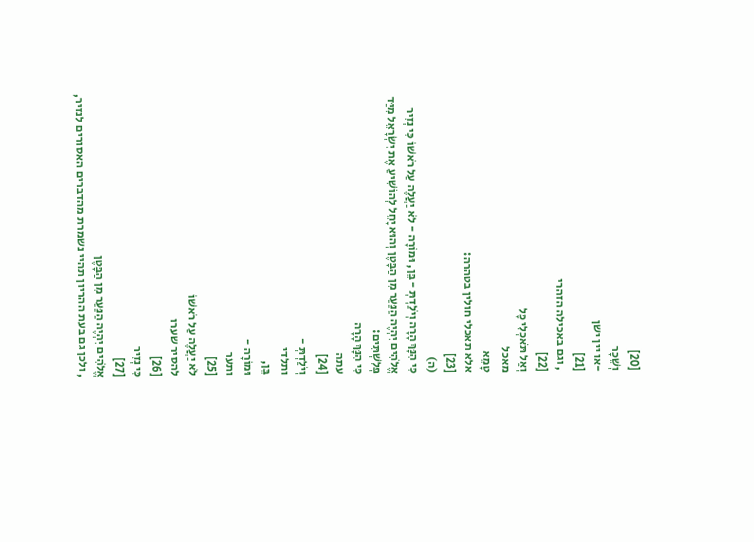[20]
וְשֵׁכָר
-או יין ישן
[21]
, וגם באכילה הזהרי
[22]
וְאַל תֹּאכְלִי כָּל
מאכל
טָמֵא
אלא תאכלי חולין בטהרה:
[23]
(ה)
כִּי הִנָּךְ הָרָה וְיֹלַדְתְּ - בֵּן, וּמוֹרָה - לֹא יַעֲלֶה עַל רֹאשׁוֹ כִּי נְזִיר אֱלֹהִים יִהְיֶה הַנַּעַר מִן הַבָּטֶן וְהוּא יָחֵל לְהוֹשִׁיעַ אֶת יִשְׂרָאֵל מִיַּד פְּלִשְׁתִּים:
כִּי הִנָּךְ הָרָה
עתה
[24]
וְיֹלַדְתְּ -
ותלדי
בֵּן,
וּמוֹרָה -
ותער
[25]
לֹא יַעֲלֶה עַל רֹאשׁוֹ
להסיר שערו
[26]
כִּי נְזִיר
[27]
אֱלֹהִים יִהְיֶה הַנַּעַר מִן הַבָּטֶן
, ולכן גם בעת ההריון תהיי נשמרת מהדברים האסורים לנזיר,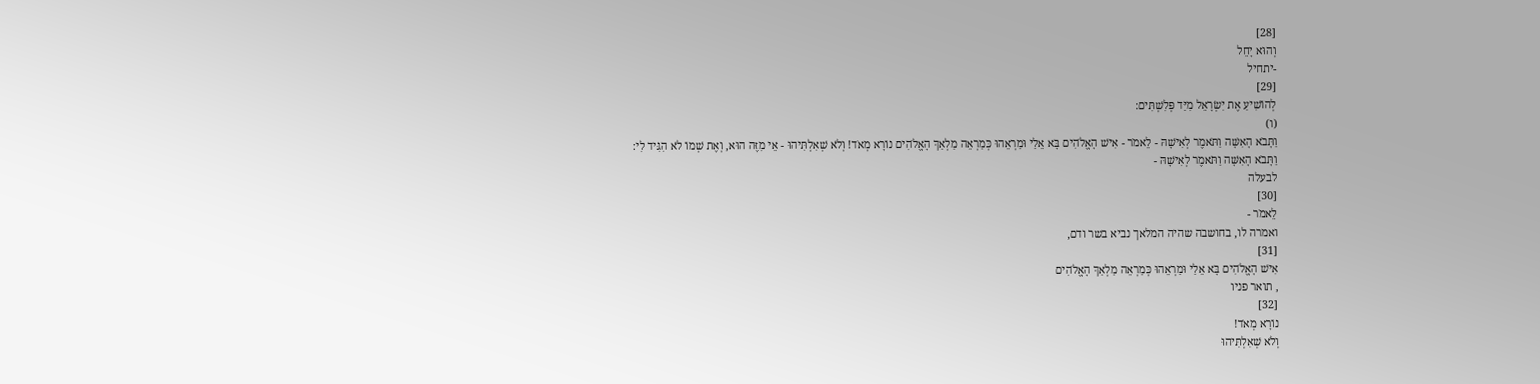[28]
וְהוּא יָחֵל
-יתחיל
[29]
לְהוֹשִׁיעַ אֶת יִשְׂרָאֵל מִיַּד פְּלִשְׁתִּים:
(ו)
וַתָּבֹא הָאִשָּׁה וַתֹּאמֶר לְאִישָׁהּ - לֵאמֹר - אִישׁ הָאֱלֹהִים בָּא אֵלַי וּמַרְאֵהוּ כְּמַרְאֵה מַלְאַךְ הָאֱלֹהִים נוֹרָא מְאֹד! וְלֹא שְׁאִלְתִּיהוּ - אֵי מִזֶּה הוּא, וְאֶת שְׁמוֹ לֹא הִגִּיד לִי:
וַתָּבֹא הָאִשָּׁה וַתֹּאמֶר לְאִישָׁהּ -
לבעלה
[30]
לֵאמֹר -
ואמרה לו, בחושבה שהיה המלאך נביא בשר ודם,
[31]
אִישׁ הָאֱלֹהִים בָּא אֵלַי וּמַרְאֵהוּ כְּמַרְאֵה מַלְאַךְ הָאֱלֹהִים
, תואר פניו
[32]
נוֹרָא מְאֹד!
וְלֹא שְׁאִלְתִּיהוּ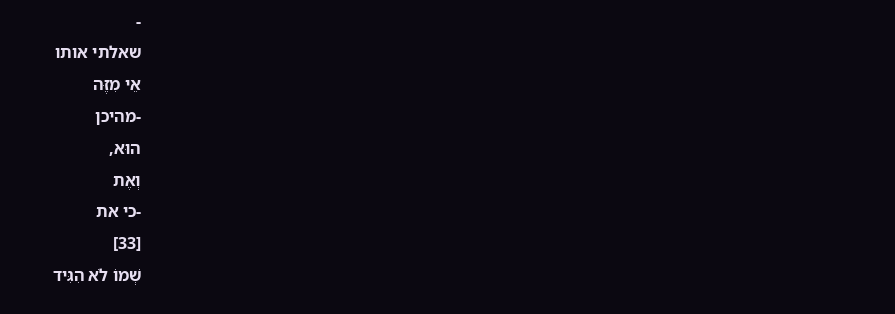-
שאלתי אותו
אֵי מִזֶּה
-מהיכן
הוּא,
וְאֶת
-כי את
[33]
שְׁמוֹ לֹא הִגִּיד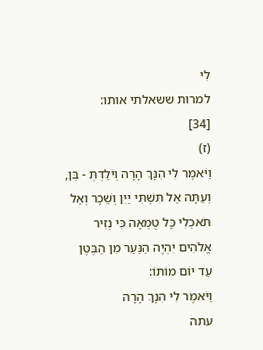לִי
למרות ששאלתי אותו:
[34]
(ז)
וַיֹּאמֶר לִי הִנָּךְ הָרָה וְיֹלַדְתְּ - בֵּן, וְעַתָּה אַל תִּשְׁתִּי יַיִן וְשֵׁכָר וְאַל תֹּאכְלִי כָּל טֻמְאָה כִּי נְזִיר אֱלֹהִים יִהְיֶה הַנַּעַר מִן הַבֶּטֶן עַד יוֹם מוֹתוֹ:
וַיֹּאמֶר לִי הִנָּךְ הָרָה
עתה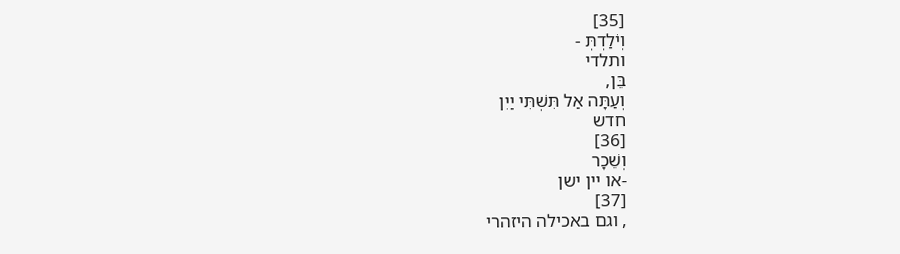[35]
וְיֹלַדְתְּ -
ותלדי
בֵּן,
וְעַתָּה אַל תִּשְׁתִּי יַיִן
חדש
[36]
וְשֵׁכָר
-או יין ישן
[37]
, וגם באכילה היזהרי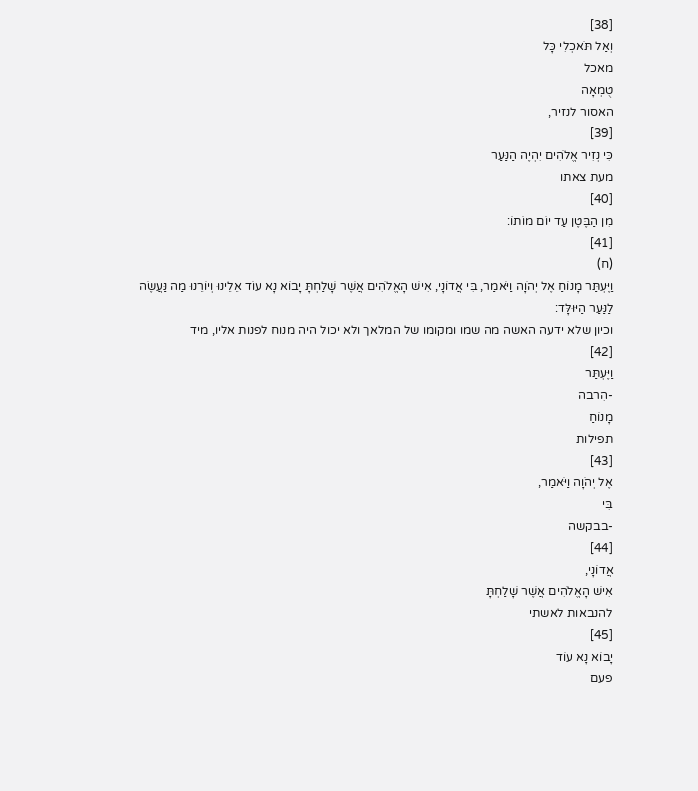[38]
וְאַל תֹּאכְלִי כָּל
מאכל
טֻמְאָה
האסור לנזיר,
[39]
כִּי נְזִיר אֱלֹהִים יִהְיֶה הַנַּעַר
מעת צאתו
[40]
מִן הַבֶּטֶן עַד יוֹם מוֹתוֹ:
[41]
(ח)
וַיֶּעְתַּר מָנוֹחַ אֶל יְהֹוָה וַיֹּאמַר, בִּי אֲדוֹנָי, אִישׁ הָאֱלֹהִים אֲשֶׁר שָׁלַחְתָּ יָבוֹא נָא עוֹד אֵלֵינוּ וְיוֹרֵנוּ מַה נַּעֲשֶׂה לַנַּעַר הַיּוּלָּד:
וכיון שלא ידעה האשה מה שמו ומקומו של המלאך ולא יכול היה מנוח לפנות אליו, מיד
[42]
וַיֶּעְתַּר
-הִרבה
מָנוֹחַ
תפילות
[43]
אֶל יְהֹוָה וַיֹּאמַר,
בִּי
-בבקשה
[44]
אֲדוֹנָי,
אִישׁ הָאֱלֹהִים אֲשֶׁר שָׁלַחְתָּ
להנבאות לאשתי
[45]
יָבוֹא נָא עוֹד
פעם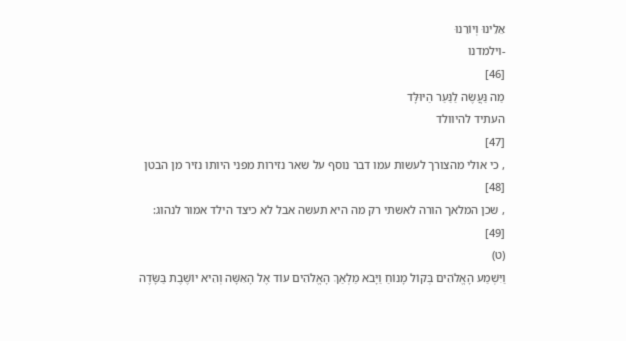אֵלֵינוּ וְיוֹרֵנוּ
-וילמדנו
[46]
מַה נַּעֲשֶׂה לַנַּעַר הַיּוּלָּד
העתיד להיוולד
[47]
, כי אולי מהצורך לעשות עמו דבר נוסף על שאר נזירות מפני היותו נזיר מן הבטן
[48]
, שכן המלאך הורה לאשתי רק מה היא תעשה אבל לא כיצד הילד אמור לנהוג:
[49]
(ט)
וַיִּשְׁמַע הָאֱלֹהִים בְּקוֹל מָנוֹחַ וַיָּבֹא מַלְאַךְ הָאֱלֹהִים עוֹד אֶל הָאִשָּׁה וְהִיא יוֹשֶׁבֶת בַּשָּׂדֶה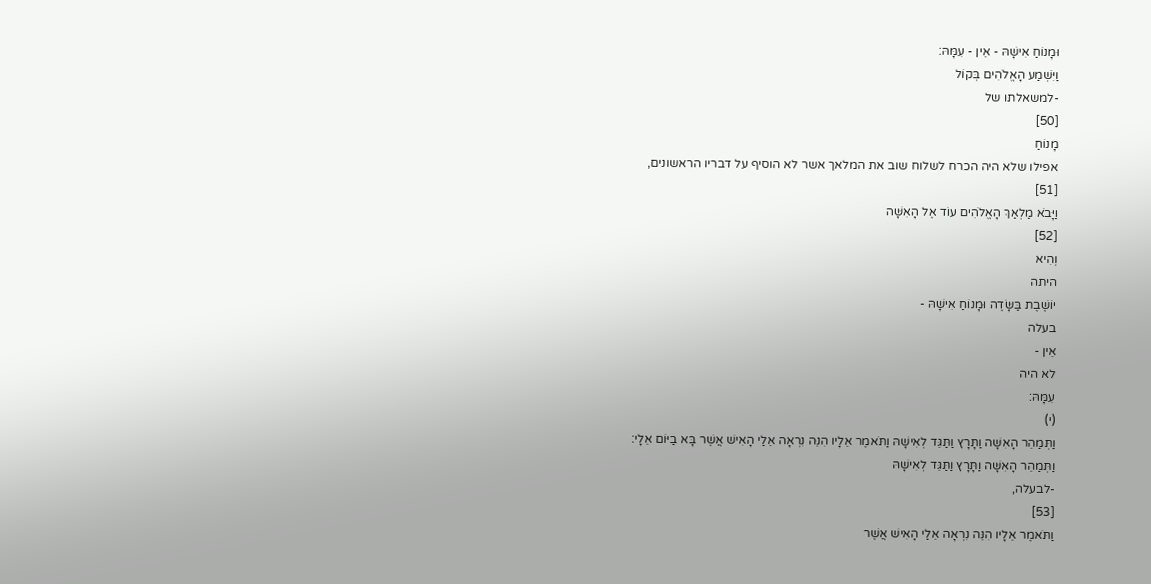וּמָנוֹחַ אִישָׁהּ - אֵין - עִמָּהּ:
וַיִּשְׁמַע הָאֱלֹהִים בְּקוֹל
-למשאלתו של
[50]
מָנוֹחַ
אפילו שלא היה הכרח לשלוח שוב את המלאך אשר לא הוסיף על דבריו הראשונים,
[51]
וַיָּבֹא מַלְאַךְ הָאֱלֹהִים עוֹד אֶל הָאִשָּׁה
[52]
וְהִיא
היתה
יוֹשֶׁבֶת בַּשָּׂדֶה וּמָנוֹחַ אִישָׁהּ -
בעלה
אֵין -
לא היה
עִמָּהּ:
(י)
וַתְּמַהֵר הָאִשָּׁה וַתָּרָץ וַתַּגֵּד לְאִישָׁהּ וַתֹּאמֶר אֵלָיו הִנֵּה נִרְאָה אֵלַי הָאִישׁ אֲשֶׁר בָּא בַיּוֹם אֵלָי:
וַתְּמַהֵר הָאִשָּׁה וַתָּרָץ וַתַּגֵּד לְאִישָׁהּ
-לבעלה,
[53]
וַתֹּאמֶר אֵלָיו הִנֵּה נִרְאָה אֵלַי הָאִישׁ אֲשֶׁר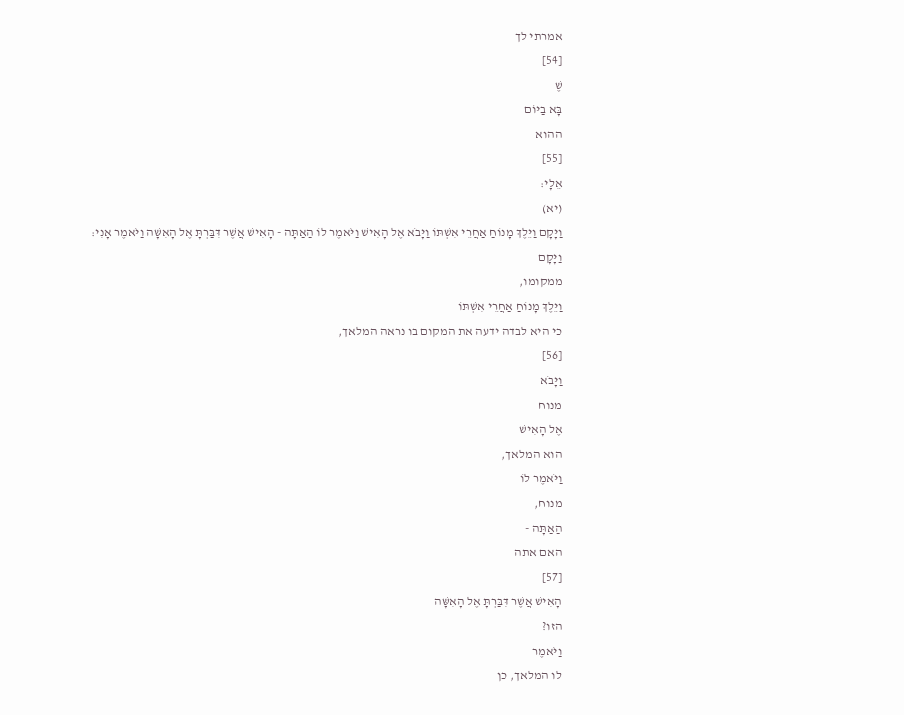אמרתי לך
[54]
שֶׁ
בָּא בַיּוֹם
ההוא
[55]
אֵלָי:
(יא)
וַיָּקָם וַיֵּלֶךְ מָנוֹחַ אַחֲרֵי אִשְׁתּוֹ וַיָּבֹא אֶל הָאִישׁ וַיֹּאמֶר לוֹ הַאַתָּה - הָאִישׁ אֲשֶׁר דִּבַּרְתָּ אֶל הָאִשָּׁה וַיֹּאמֶר אָנִי:
וַיָּקָם
ממקומו,
וַיֵּלֶךְ מָנוֹחַ אַחֲרֵי אִשְׁתּוֹ
כי היא לבדה ידעה את המקום בו נראה המלאך,
[56]
וַיָּבֹא
מנוח
אֶל הָאִישׁ
הוא המלאך,
וַיֹּאמֶר לוֹ
מנוח,
הַאַתָּה -
האם אתה
[57]
הָאִישׁ אֲשֶׁר דִּבַּרְתָּ אֶל הָאִשָּׁה
הזו?
וַיֹּאמֶר
לו המלאך, כן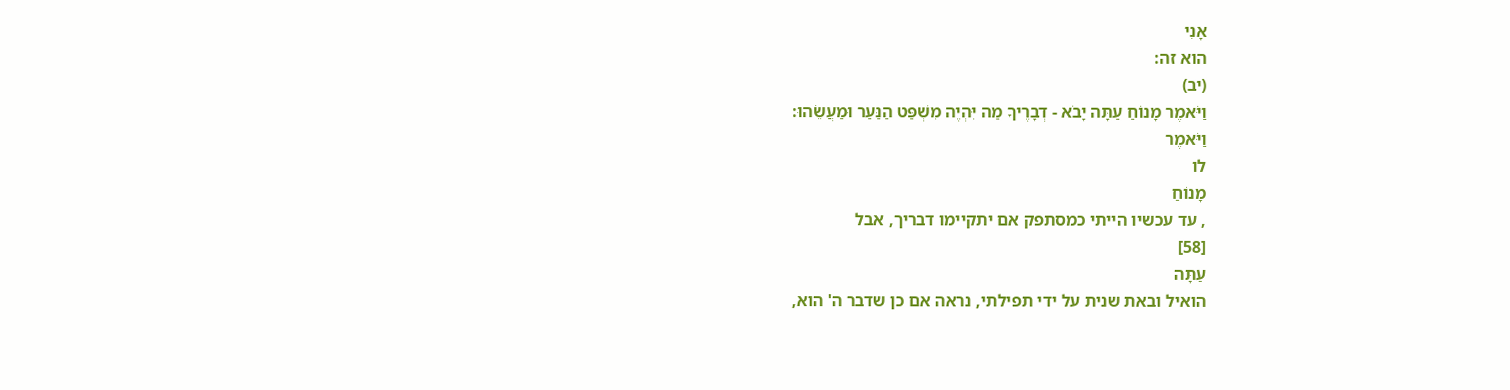אָנִי
הוא זה:
(יב)
וַיֹּאמֶר מָנוֹחַ עַתָּה יָבֹא - דְבָרֶיךָ מַה יִּהְיֶה מִשְׁפַּט הַנַּעַר וּמַעֲשֵׂהוּ:
וַיֹּאמֶר
לו
מָנוֹחַ
, עד עכשיו הייתי כמסתפק אם יתקיימו דבריך, אבל
[58]
עַתָּה
הואיל ובאת שנית על ידי תפילתי, נראה אם כן שדבר ה' הוא,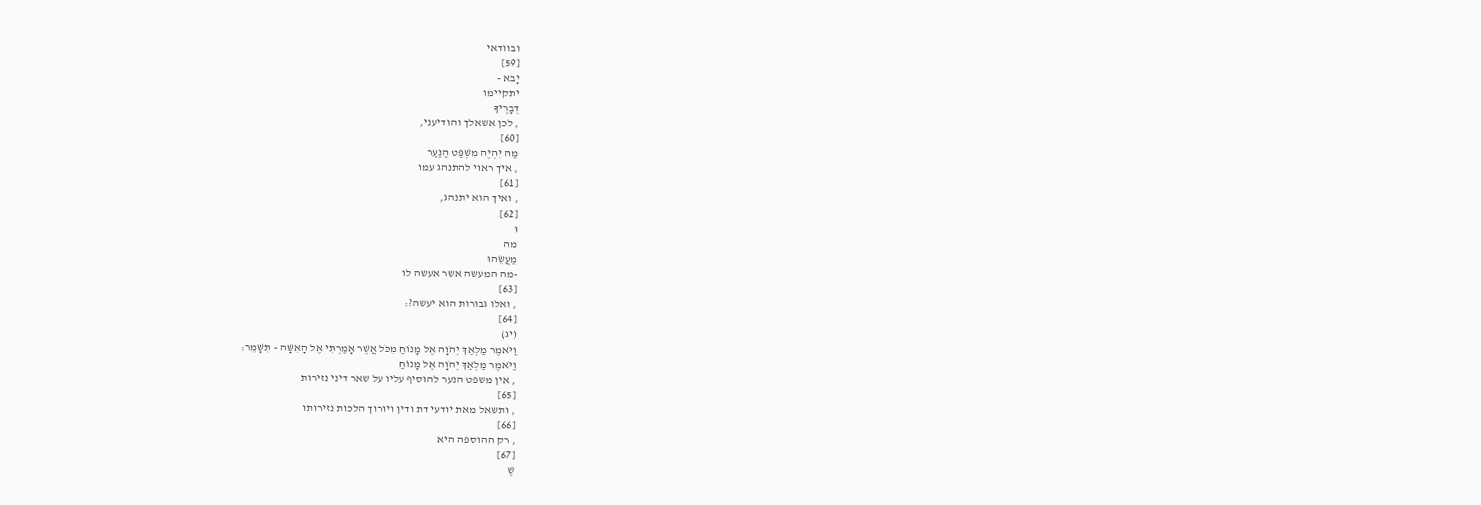ובוודאי
[59]
יָבֹא -
יתקיימו
דְבָרֶיךָ
, לכן אשאלך והודיעני,
[60]
מַה יִּהְיֶה מִשְׁפַּט הַנַּעַר
, איך ראוי להתנהג עמו
[61]
, ואיך הוא יתנהג,
[62]
וּ
מה
מַעֲשֵׂהוּ
-מה המעשה אשר אעשה לו
[63]
, ואלו גבורות הוא יעשה?:
[64]
(יג)
וַיֹּאמֶר מַלְאַךְ יְהֹוָה אֶל מָנוֹחַ מִכֹּל אֲשֶׁר אָמַרְתִּי אֶל הָאִשָּׁה - תִּשָּׁמֵר:
וַיֹּאמֶר מַלְאַךְ יְהֹוָה אֶל מָנוֹחַ
, אין משפט הנער להוסיף עליו על שאר דיני נזירות
[65]
, ותשאל מאת יודעי דת ודין ויורוך הלכות נזירותו
[66]
, רק ההוספה היא
[67]
שֶׁ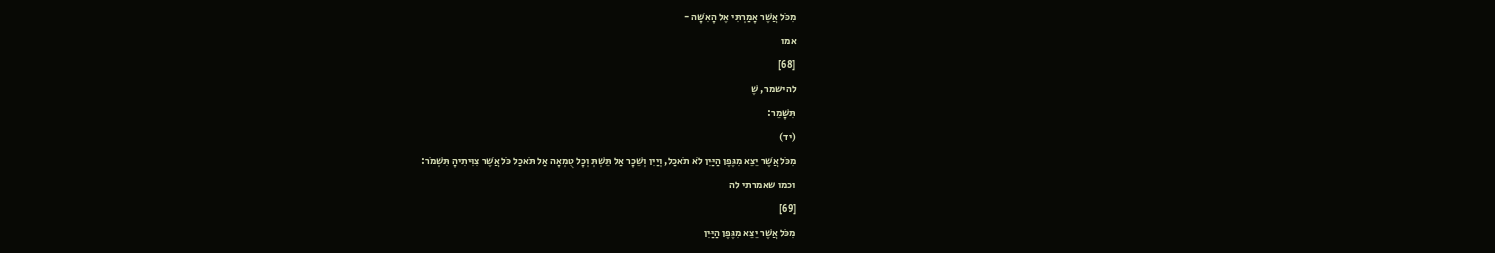מִכֹּל אֲשֶׁר אָמַרְתִּי אֶל הָאִשָּׁה -
אמו
[68]
להישמר, שֶׁ
תִּשָּׁמֵר:
(יד)
מִכֹּל אֲשֶׁר יֵצֵא מִגֶּפֶן הַיַּיִן לֹא תֹאכַל, וְיַיִן וְשֵׁכָר אַל תֵּשְׁתְּ וְכָל טֻמְאָה אַל תֹּאכַל כֹּל אֲשֶׁר צִוִּיתִיהָ תִּשְׁמֹר:
וכמו שאמרתי לה
[69]
מִכֹּל אֲשֶׁר יֵצֵא מִגֶּפֶן הַיַּיִן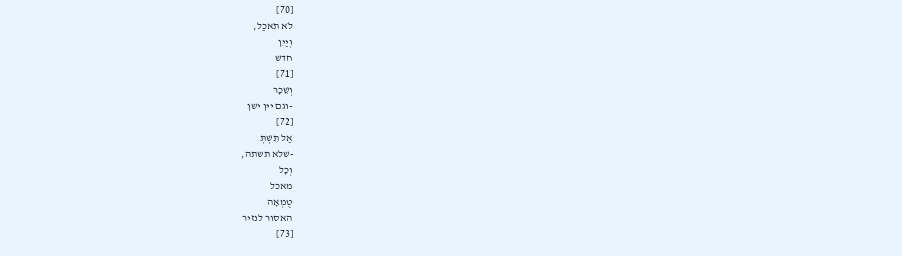[70]
לֹא תֹאכַל,
וְיַיִן
חדש
[71]
וְשֵׁכָר
-וגם יין ישן
[72]
אַל תֵּשְׁתְּ
-שלא תשתה,
וְכָל
מאכל
טֻמְאָה
האסור לנזיר
[73]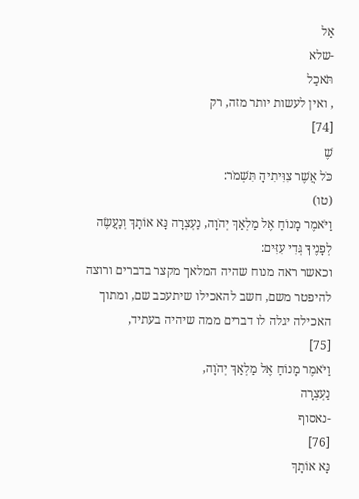אַל
-שלא
תֹּאכַל
, ואין לעשות יותר מזה, רק
[74]
שֶׁ
כֹּל אֲשֶׁר צִוִּיתִיהָ תִּשְׁמֹר:
(טו)
וַיֹּאמֶר מָנוֹחַ אֶל מַלְאַךְ יְהֹוָה, נַעְצְרָה נָּא אוֹתָךְ וְנַעֲשֶׂה לְפָנֶיךָ גְּדִי עִזִּים:
וכאשר ראה מנוח שהיה המלאך מקצר בדברים ורוצה להיפטר משם, חשב להאכילו שיתעכב שם, ומתוך האכילה יגלה לו דברים ממה שיהיה בעתיד,
[75]
וַיֹּאמֶר מָנוֹחַ אֶל מַלְאַךְ יְהֹוָה,
נַעְצְרָה
-נאסוף
[76]
נָּא אוֹתָךְ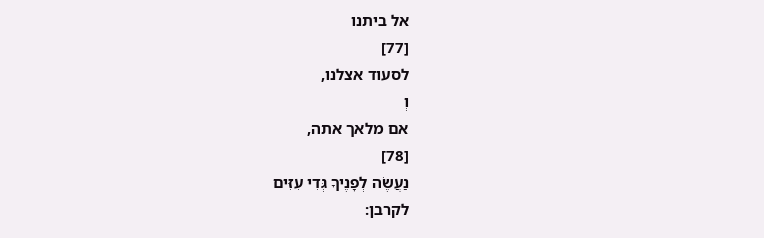אל ביתנו
[77]
לסעוד אצלנו,
וְ
אם מלאך אתה,
[78]
נַעֲשֶׂה לְפָנֶיךָ גְּדִי עִזִּים
לקרבן: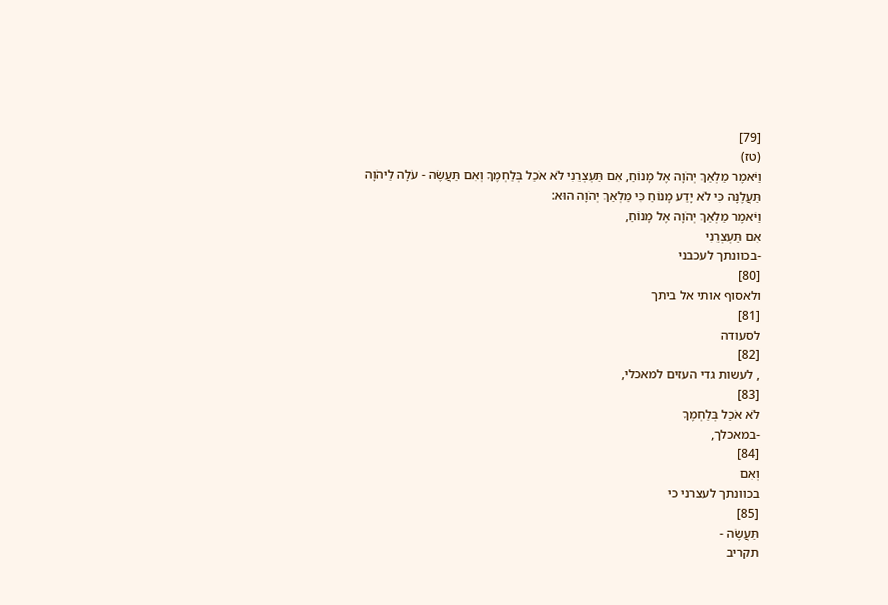[79]
(טז)
וַיֹּאמֶר מַלְאַךְ יְהֹוָה אֶל מָנוֹחַ, אִם תַּעְצְרֵנִי לֹא אֹכַל בְּלַחְמֶךָ וְאִם תַּעֲשֶׂה - עֹלָה לַיהֹוָה תַּעֲלֶנָּה כִּי לֹא יָדַע מָנוֹחַ כִּי מַלְאַךְ יְהֹוָה הוּא:
וַיֹּאמֶר מַלְאַךְ יְהֹוָה אֶל מָנוֹחַ,
אִם תַּעְצְרֵנִי
-בכוונתך לעכבני
[80]
ולאסוף אותי אל ביתך
[81]
לסעודה
[82]
, לעשות גדי העזים למאכלי,
[83]
לֹא אֹכַל בְּלַחְמֶךָ
-במאכלך,
[84]
וְאִם
בכוונתך לעצרני כי
[85]
תַּעֲשֶׂה -
תקריב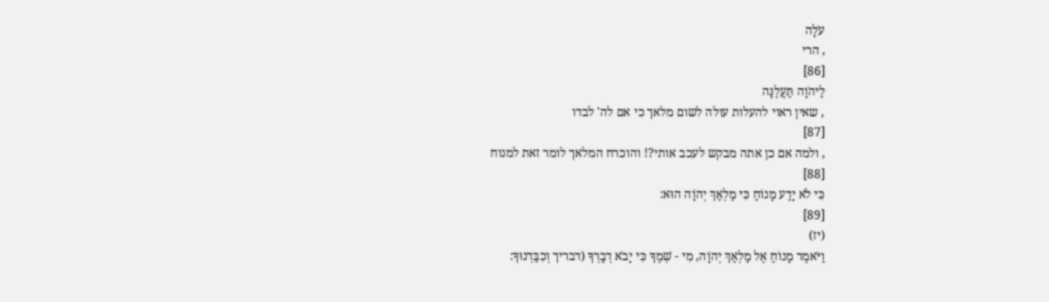עֹלָה
, הרי
[86]
לַיהֹוָה תַּעֲלֶנָּה
, שאין ראוי להעלות עולה לשום מלאך כי אם לה' לבדו
[87]
, ולמה אם כן אתה מבקש לעכב אותי?! והוכרח המלאך לומר זאת למנוח
[88]
כִּי לֹא יָדַע מָנוֹחַ כִּי מַלְאַךְ יְהֹוָה הוּא:
[89]
(יז)
וַיֹּאמֶר מָנוֹחַ אֶל מַלְאַךְ יְהֹוָה, מִי - שְׁמֶךָ כִּי יָבֹא דְבָרְךָ (דבריך וְכִבַּדְנוּךָ: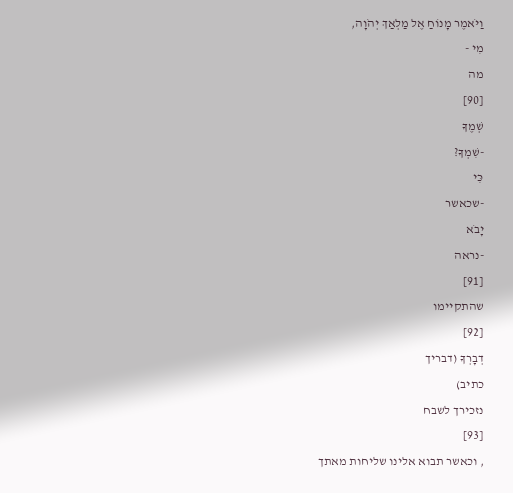וַיֹּאמֶר מָנוֹחַ אֶל מַלְאַךְ יְהֹוָה,
מִי -
מה
[90]
שְׁמֶךָ
-שִׁמְךָ?
כִּי
-שכאשר
יָבֹא
-נראה
[91]
שהתקיימו
[92]
דְבָרְךָ (דבריך
כתיב)
נזכירך לשבח
[93]
, וכאשר תבוא אלינו שליחות מאתך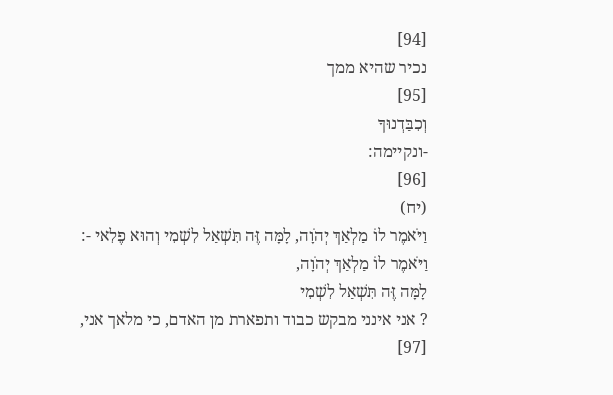[94]
נכיר שהיא ממך
[95]
וְכִבַּדְנוּךָ
-ונקיימה:
[96]
(יח)
וַיֹּאמֶר לוֹ מַלְאַךְ יְהֹוָה, לָמָּה זֶּה תִּשְׁאַל לִשְׁמִי וְהוּא פֶלִאי -:
וַיֹּאמֶר לוֹ מַלְאַךְ יְהֹוָה,
לָמָּה זֶּה תִּשְׁאַל לִשְׁמִי
? אני אינני מבקש כבוד ותפארת מן האדם, כי מלאך אני,
[97]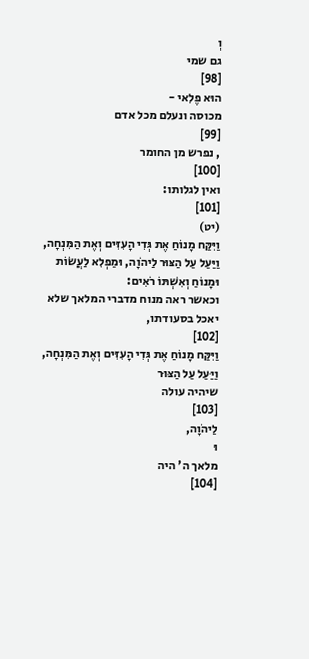וְ
גם שמי
[98]
הוּא פֶלִאי -
מכוסה ונעלם מכל אדם
[99]
, נפרש מן החומר
[100]
ואין לגלותו:
[101]
(יט)
וַיִּקַּח מָנוֹחַ אֶת גְּדִי הָעִזִּים וְאֶת הַמִּנְחָה, וַיַּעַל עַל הַצּוּר לַיהֹוָה, וּמַפְלִא לַעֲשׂוֹת וּמָנוֹחַ וְאִשְׁתּוֹ רֹאִים:
וכאשר ראה מנוח מדברי המלאך שלא יאכל בסעודתו,
[102]
וַיִּקַּח מָנוֹחַ אֶת גְּדִי הָעִזִּים וְאֶת הַמִּנְחָה,
וַיַּעַל עַל הַצּוּר
שיהיה עולה
[103]
לַיהֹוָה,
וּ
מלאך ה' היה
[104]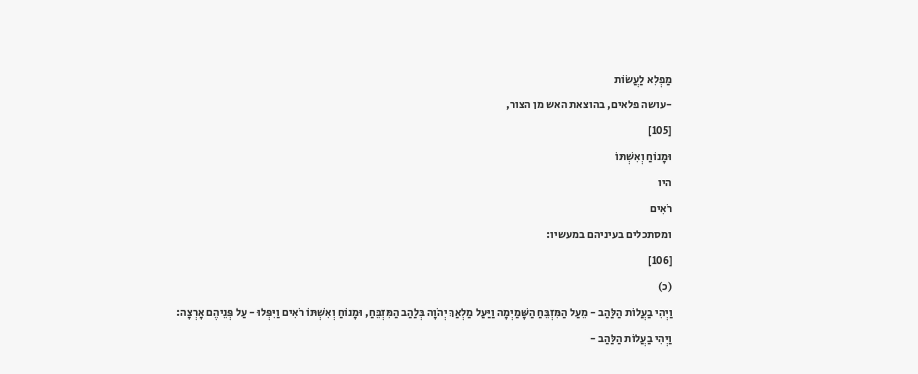מַפְלִא לַעֲשׂוֹת
-עושה פלאים, בהוצאת האש מן הצור,
[105]
וּמָנוֹחַ וְאִשְׁתּוֹ
היו
רֹאִים
ומסתכלים בעיניהם במעשיו:
[106]
(כ)
וַיְהִי בַעֲלוֹת הַלַּהַב - מֵעַל הַמִּזְבֵּחַ הַשָּׁמַיְמָה וַיַּעַל מַלְאַךְ יְהֹוָה בְּלַהַב הַמִּזְבֵּחַ, וּמָנוֹחַ וְאִשְׁתּוֹ רֹאִים וַיִּפְּלוּ - עַל פְּנֵיהֶם אָרְצָה:
וַיְהִי בַעֲלוֹת הַלַּהַב -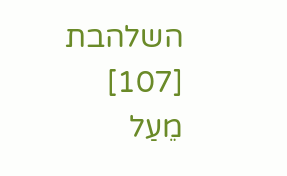השלהבת
[107]
מֵעַל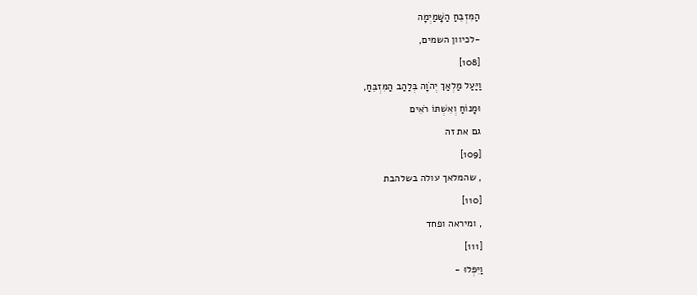הַמִּזְבֵּחַ הַשָּׁמַיְמָה
-לכיוון השמים,
[108]
וַיַּעַל מַלְאַךְ יְהֹוָה בְּלַהַב הַמִּזְבֵּחַ,
וּמָנוֹחַ וְאִשְׁתּוֹ רֹאִים
גם את זה
[109]
, שהמלאך עולה בשלהבת
[110]
, ומיראה ופחד
[111]
וַיִּפְּלוּ -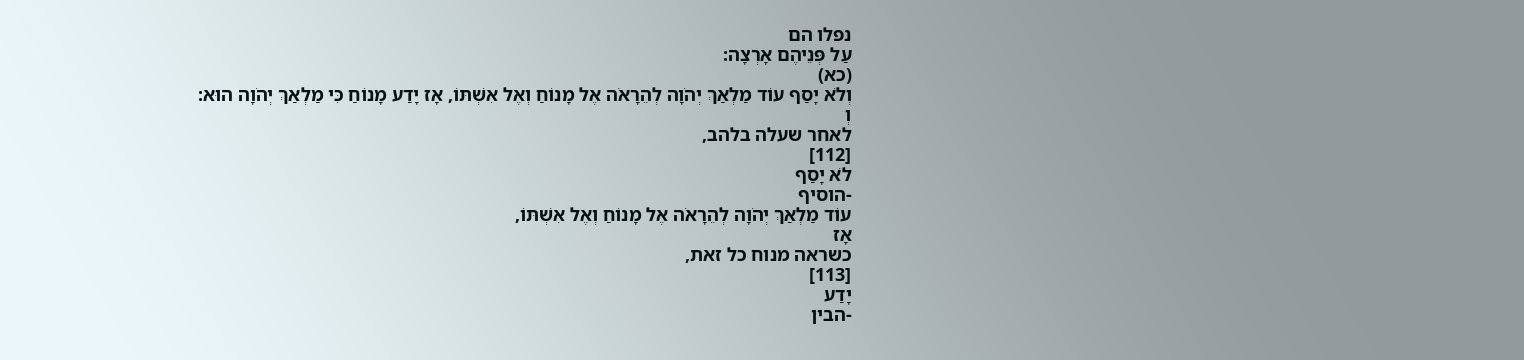נפלו הם
עַל פְּנֵיהֶם אָרְצָה:
(כא)
וְלֹא יָסַף עוֹד מַלְאַךְ יְהֹוָה לְהֵרָאֹה אֶל מָנוֹחַ וְאֶל אִשְׁתּוֹ, אָז יָדַע מָנוֹחַ כִּי מַלְאַךְ יְהֹוָה הוּא:
וְ
לאחר שעלה בלהב,
[112]
לֹא יָסַף
-הוסיף
עוֹד מַלְאַךְ יְהֹוָה לְהֵרָאֹה אֶל מָנוֹחַ וְאֶל אִשְׁתּוֹ,
אָז
כשראה מנוח כל זאת,
[113]
יָדַע
-הבין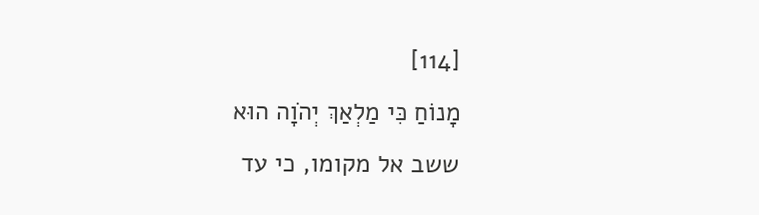[114]
מָנוֹחַ כִּי מַלְאַךְ יְהֹוָה הוּא
ששב אל מקומו, כי עד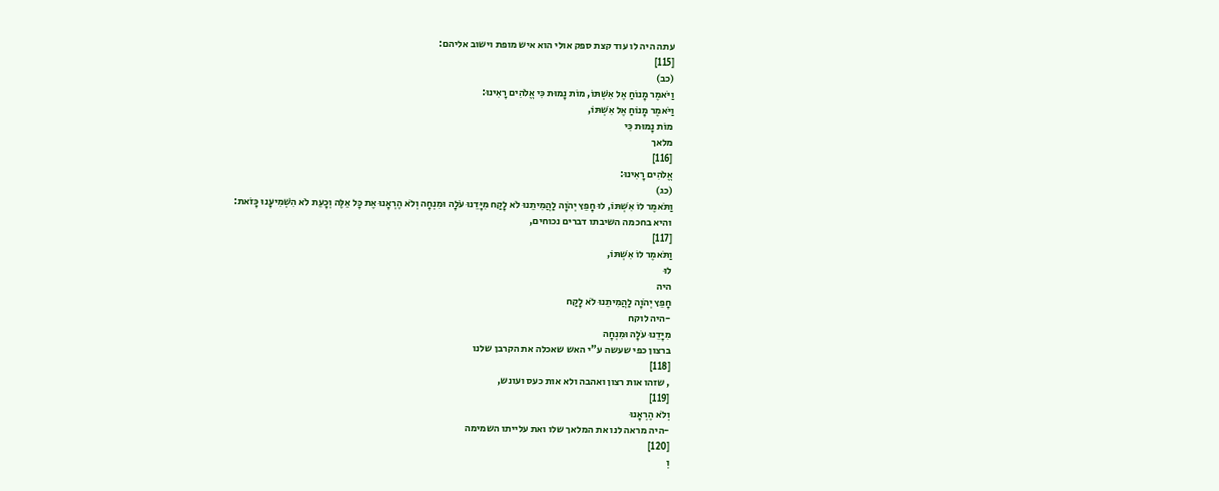עתה היה לו עוד קצת ספק אולי הוא איש מופת וישוב אליהם:
[115]
(כב)
וַיֹּאמֶר מָנוֹחַ אֶל אִשְׁתּוֹ, מוֹת נָמוּת כִּי אֱלֹהִים רָאִינוּ:
וַיֹּאמֶר מָנוֹחַ אֶל אִשְׁתּוֹ,
מוֹת נָמוּת כִּי
מלאך
[116]
אֱלֹהִים רָאִינוּ:
(כג)
וַתֹּאמֶר לוֹ אִשְׁתּוֹ, לוּ חָפֵץ יְהֹוָה לַהֲמִיתֵנוּ לֹא לָקַח מִיָּדֵנוּ עֹלָה וּמִנְחָה וְלֹא הֶרְאָנוּ אֶת כָּל אֵלֶּה וְכָעֵת לֹא הִשְׁמִיעָנוּ כָּזֹאת:
והיא בחכמה השיבתו דברים נכוחים,
[117]
וַתֹּאמֶר לוֹ אִשְׁתּוֹ,
לוּ
היה
חָפֵץ יְהֹוָה לַהֲמִיתֵנוּ לֹא לָקַח
-היה לוקח
מִיָּדֵנוּ עֹלָה וּמִנְחָה
ברצון כפי שעשה ע"י האש שאכלה את הקרבן שלנו
[118]
, שזהו אות רצון ואהבה ולא אות כעס ועונש,
[119]
וְלֹא הֶרְאָנוּ
-היה מראה לנו את המלאך שלו ואת עלייתו השמימה
[120]
וְ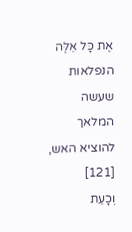אֶת כָּל אֵלֶּה
הנפלאות שעשה המלאך להוציא האש,
[121]
וְכָעֵת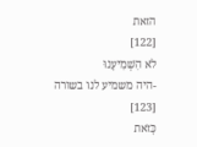הזאת
[122]
לֹא הִשְׁמִיעָנוּ
-היה משמיע לנו בשורה
[123]
כָּזֹאת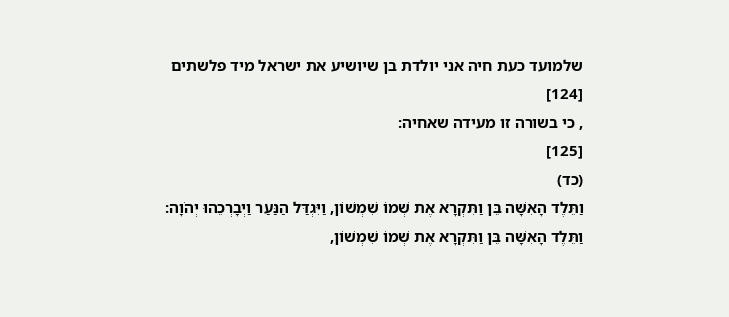שלמועד כעת חיה אני יולדת בן שיושיע את ישראל מיד פלשתים
[124]
, כי בשורה זו מעידה שאחיה:
[125]
(כד)
וַתֵּלֶד הָאִשָּׁה בֵּן וַתִּקְרָא אֶת שְׁמוֹ שִׁמְשׁוֹן, וַיִּגְדַּל הַנַּעַר וַיְבָרְכֵהוּ יְהֹוָה:
וַתֵּלֶד הָאִשָּׁה בֵּן וַתִּקְרָא אֶת שְׁמוֹ שִׁמְשׁוֹן,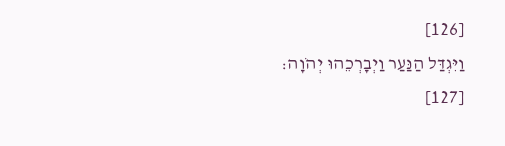[126]
וַיִּגְדַּל הַנַּעַר וַיְבָרְכֵהוּ יְהֹוָה:
[127]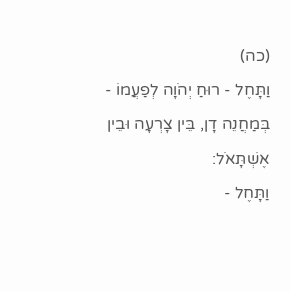(כה)
וַתָּחֶל - רוּחַ יְהֹוָה לְפַעֲמוֹ - בְּמַחֲנֵה דָן, בֵּין צָרְעָה וּבֵין אֶשְׁתָּאֹל:
וַתָּחֶל -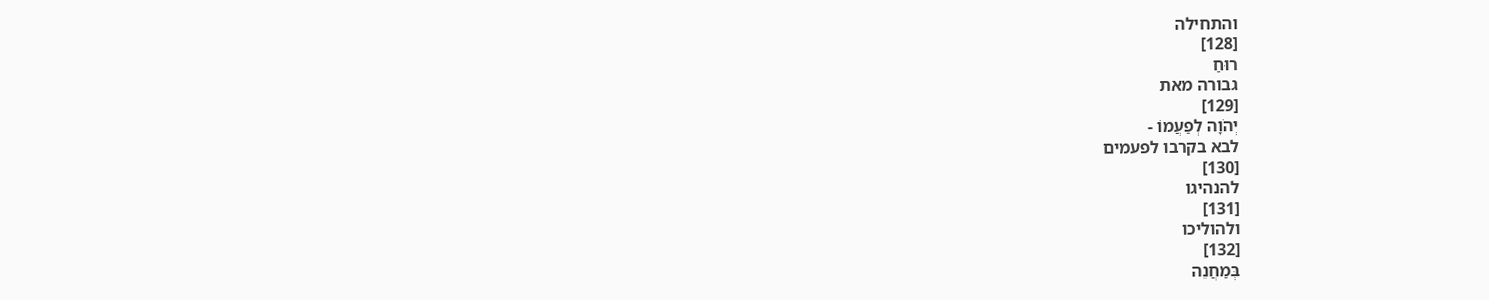והתחילה
[128]
רוּחַ
גבורה מאת
[129]
יְהֹוָה לְפַעֲמוֹ -
לבא בקרבו לפעמים
[130]
להנהיגו
[131]
ולהוליכו
[132]
בְּמַחֲנֵה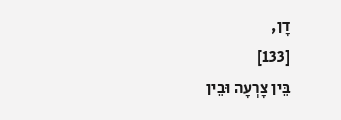דָן,
[133]
בֵּין צָרְעָה וּבֵין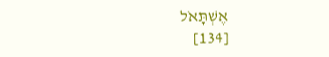אֶשְׁתָּאֹל
[134]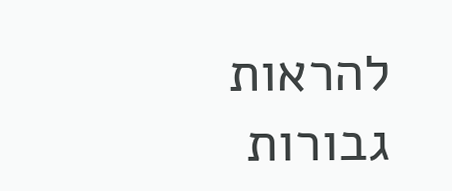להראות גבורות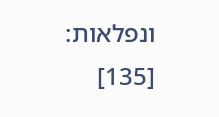ונפלאות:
[135]